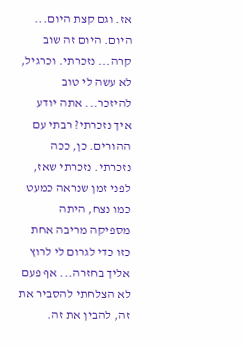אז. וגם קצת היום...
היום. היום זה שוב קרה... נזכרתי. וכרגיל, לא עשה לי טוב להיזכר... אתה יודע איך נזכרתי? רבתי עם ההורים. כן, ככה נזכרתי. נזכרתי שאז, לפני זמן שנראה כמעט כמו נצח, היתה מספיקה מריבה אחת כזו כדי לגרום לי לרוץ אליך בחזרה... אף פעם לא הצלחתי להסביר את זה, להבין את זה.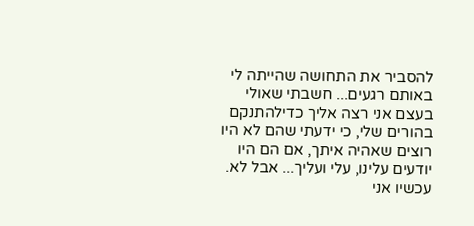להסביר את התחושה שהייתה לי באותם רגעים... חשבתי שאולי בעצם אני רצה אליך כדילהתנקם בהורים שלי, כי ידעתי שהם לא היו רוצים שאהיה איתך, אם הם היו יודעים עלינו, עלי ועליך... אבל לא. עכשיו אני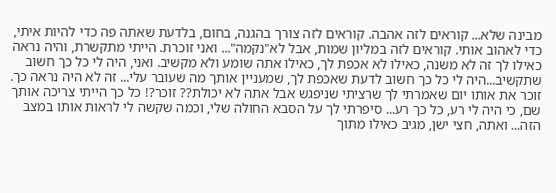מבינה שלא... קוראים לזה אהבה. קוראים לזה צורך בהגנה, בחום, בלדעת שאתה פה כדי להיות איתי, כדי לאהוב אותי. קוראים לזה במליון שמות, אבל לא"נקמה"... ואני זוכרת. הייתי מתקשרת, והיה נראה כאילו לך זה לא משנה, כאילו לא אכפת לך, כאילו אתה שומע ולא מקשיב. ואני, היה לי כל כך חשוב שתקשיב...היה לי כל כך חשוב לדעת שאכפת לך, שמעניין אותך מה שעובר עלי... זה לא היה נראה כך. זוכר את אותו יום שאמרתי לך שרציתי שניפגש אבל אתה לא יכולת?? זוכר?! כל כך הייתי צריכה אותך שם, כי היה לי רע, כל כך רע... סיפרתי לך על הסבא החולה שלי, וכמה שקשה לי לראות אותו במצב הזה... ואתה, חצי ישן, מגיב כאילו מתוך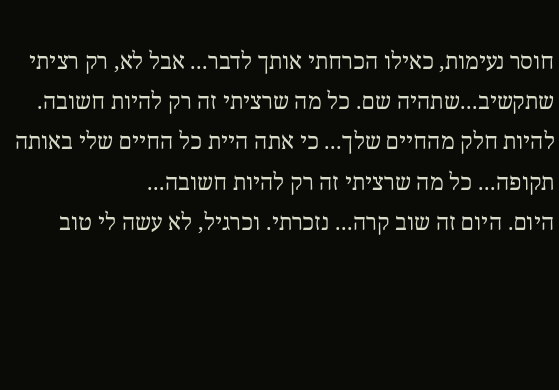חוסר נעימות, כאילו הכרחתי אותך לדבר... אבל לא, רק רציתי שתקשיב...שתהיה שם. כל מה שרציתי זה רק להיות חשובה. להיות חלק מהחיים שלך... כי אתה היית כל החיים שלי באותה תקופה... כל מה שרציתי זה רק להיות חשובה...
היום. היום זה שוב קרה... נזכרתי. וכרגיל, לא עשה לי טוב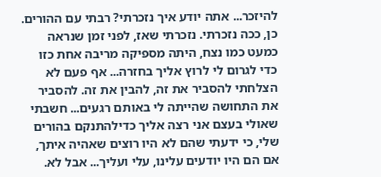להיזכר... אתה יודע איך נזכרתי? רבתי עם ההורים. כן, ככה נזכרתי. נזכרתי שאז, לפני זמן שנראה כמעט כמו נצח, היתה מספיקה מריבה אחת כזו כדי לגרום לי לרוץ אליך בחזרה... אף פעם לא הצלחתי להסביר את זה, להבין את זה. להסביר את התחושה שהייתה לי באותם רגעים... חשבתי שאולי בעצם אני רצה אליך כדילהתנקם בהורים שלי, כי ידעתי שהם לא היו רוצים שאהיה איתך, אם הם היו יודעים עלינו, עלי ועליך... אבל לא.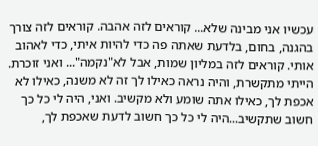עכשיו אני מבינה שלא... קוראים לזה אהבה. קוראים לזה צורך בהגנה, בחום, בלדעת שאתה פה כדי להיות איתי, כדי לאהוב אותי. קוראים לזה במליון שמות, אבל לא"נקמה"... ואני זוכרת. הייתי מתקשרת, והיה נראה כאילו לך זה לא משנה, כאילו לא אכפת לך, כאילו אתה שומע ולא מקשיב. ואני, היה לי כל כך חשוב שתקשיב...היה לי כל כך חשוב לדעת שאכפת לך,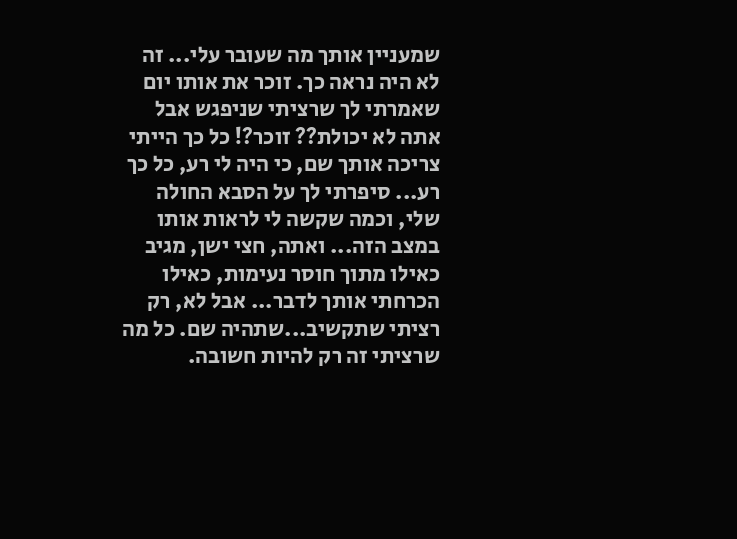שמעניין אותך מה שעובר עלי... זה לא היה נראה כך. זוכר את אותו יום שאמרתי לך שרציתי שניפגש אבל אתה לא יכולת?? זוכר?! כל כך הייתי צריכה אותך שם, כי היה לי רע, כל כך רע... סיפרתי לך על הסבא החולה שלי, וכמה שקשה לי לראות אותו במצב הזה... ואתה, חצי ישן, מגיב כאילו מתוך חוסר נעימות, כאילו הכרחתי אותך לדבר... אבל לא, רק רציתי שתקשיב...שתהיה שם. כל מה שרציתי זה רק להיות חשובה.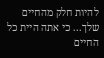להיות חלק מהחיים שלך... כי אתה היית כל החיים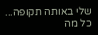שלי באותה תקופה... כל מה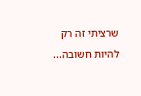שרציתי זה רק להיות חשובה...